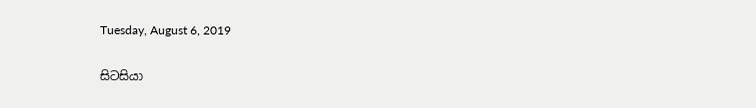Tuesday, August 6, 2019

සිටසියා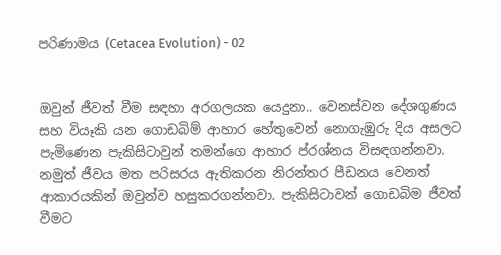පරිණාමය (Cetacea Evolution) - 02


ඔවුන් ජීවත් වීම සඳහා අරගලයක යෙදුනා.. වෙනස්වන දේශගුණය සහ වියෑකි යන ගොඩබිම් ආහාර හේතුවෙන් නොගැඹුරු දිය අසලට පැමිණෙන පැකිසිටාවුන් තමන්ගෙ ආහාර ප්රශ්නය විසඳගන්නවා. නමුත් ජීවය මත පරිසරය ඇතිකරන නිරන්තර පීඩනය වෙනත් ආකාරයකින් ඔවුන්ව හසුකරගන්නවා. පැකිසිටාවන් ගොඩබිම ජීවත් වීමට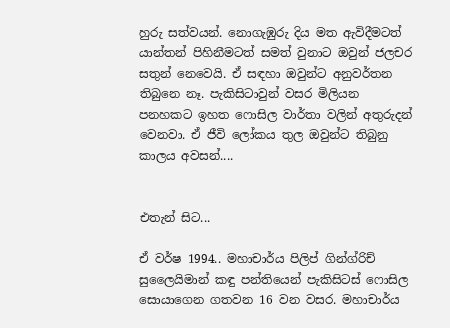හුරු සත්වයන්. නොගැඹුරු දිය මත ඇවිදීමටත් යාන්තන් පිහිනීමටත් සමත් වුනාට ඔවුන් ජලචර සතුන් නෙවෙයි. ඒ සඳහා ඔවුන්ට අනුවර්තන තිබුනෙ නෑ. පැකිසිටාවුන් වසර මිලියන පනහකට ඉහත ෆොසිල වාර්තා වලින් අතුරුදන් වෙනවා. ඒ ජීවි ලෝකය තුල ඔවුන්ට තිබුනු කාලය අවසන්....


එතැන් සිට...

ඒ වර්ෂ 1994.. මහාචාර්ය පිලිප් ගින්ග්රිච් සුලෛයිමාන් කඳු පන්තියෙන් පැකිසිටස් ෆොසිල සොයාගෙන ගතවන 16 වන වසර. මහාචාර්ය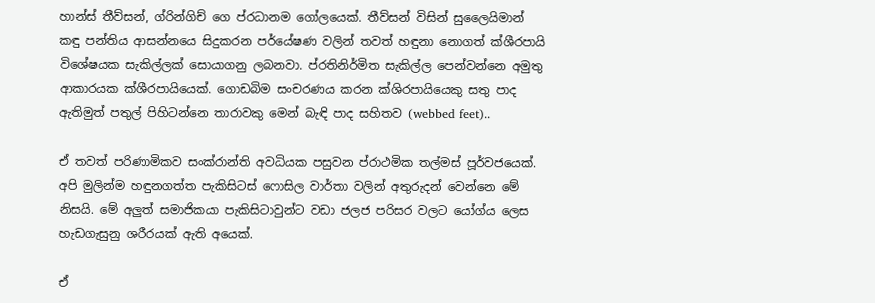හාන්ස් තීව්සන්, ග්රින්ගිච් ගෙ ප්රධානම ගෝලයෙක්. තීව්සන් විසින් සුලෛයිමාන් කඳු පන්තිය ආසන්නයෙ සිදුකරන පර්යේෂණ වලින් තවත් හඳුනා නොගත් ක්ශීරපායි විශේෂයක සැකිල්ලක් සොයාගනු ලබනවා. ප්රතිනිර්මිත සැකිල්ල පෙන්වන්නෙ අමුතු ආකාරයක ක්ශීරපායියෙක්. ගොඩබිම සංචරණය කරන ක්ශිරපායියෙකු සතු පාද ඇතිමුත් පතුල් පිහිටන්නෙ තාරාවකු මෙන් බැඳි පාද සහිතව (webbed feet)..

ඒ තවත් පරිණාමිකව සංක්රාන්ති අවධියක පසුවන ප්රාථමික තල්මස් පූර්වජයෙක්. අපි මුලින්ම හඳුනගත්ත පැකිසිටස් ෆොසිල වාර්තා වලින් අතුරුදන් වෙන්නෙ මේ නිසයි. මේ අලුත් සමාජිකයා පැකිසිටාවුන්ට වඩා ජලජ පරිසර වලට යෝග්ය ලෙස හැඩගැසුනු ශරීරයක් ඇති අයෙක්.

ඒ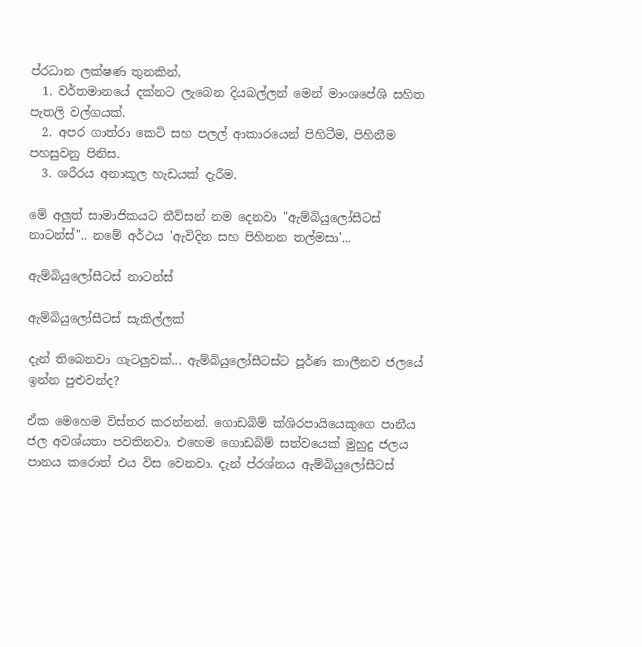ප්රධාන ලක්ෂණ තුනකින්,
  1. වර්තමානයේ දක්නට ලැබෙන දියබල්ලන් මෙන් මාංශපේශි සහිත පැතලි වල්ගයක්.
  2. අපර ගාත්රා කෙටි සහ පලල් ආකාරයෙන් පිහිටීම, පිහිනීම පහසුවනු පිනිස.
  3. ශරීරය අනාකූල හැඩයක් දැරීම.

මේ අලුත් සාමාජිකයට තීව්සන් නම දෙනවා "ඇම්බියුලෝසීටස් නාටන්ස්".. නමේ අර්ථය 'ඇවිදින සහ පිහිනන තල්මසා'...

ඇම්බියුලෝසීටස් නාටන්ස්

ඇම්බියුලෝසීටස් සැකිල්ලක්

දැන් තිබෙනවා ගැටලුවක්... ඇම්බියුලෝසීටස්ට පූර්ණ කාලීනව ජලයේ ඉන්න පුළුවන්ද?

ඒක මෙහෙම විස්තර කරන්නන්. ගොඩබිම් ක්ශිරපායියෙකුගෙ පානීය ජල අවශ්යතා පවතිනවා. එහෙම ගොඩබිම් සත්වයෙක් මුහුදු ජලය පානය කරොත් එය විස වෙනවා. දැන් ප්රශ්නය ඇම්බියුලෝසීටස්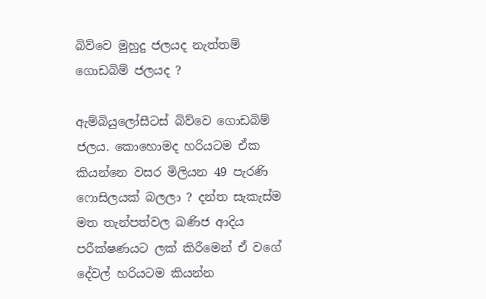බිව්වෙ මුහුදු ජලයද නැත්තම් ගොඩබිම් ජලයද ?

ඇම්බියුලෝසීටස් බිව්වෙ ගොඩබිම් ජලය. කොහොමද හරියටම ඒක කියන්නෙ වසර මිලියන 49 පැරණි ෆොසිලයක් බලලා ? දන්ත සැකැස්ම මත තැන්පත්වල ඛණිජ ආදිය පරීක්ෂණයට ලක් කිරීමෙන් ඒ වගේ දේවල් හරියටම කියන්න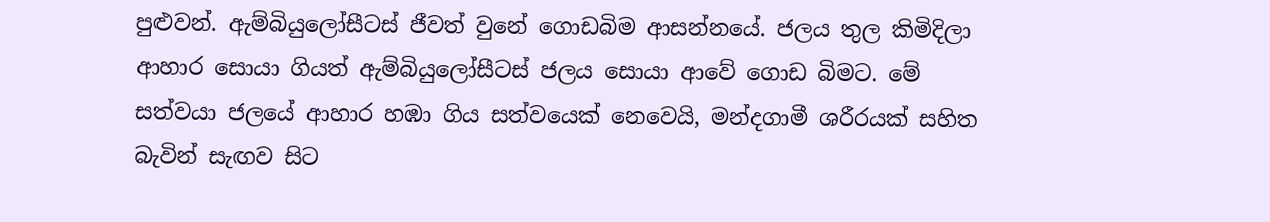පුළුවන්. ඇම්බියුලෝසීටස් ජීවත් වුනේ ගොඩබිම ආසන්නයේ. ජලය තුල කිමිදිලා ආහාර සොයා ගියත් ඇම්බියුලෝසීටස් ජලය සොයා ආවේ ගොඩ බිමට. මේ සත්වයා ජලයේ ආහාර හඹා ගිය සත්වයෙක් නෙවෙයි, මන්දගාමී ශරීරයක් සහිත බැවින් සැඟව සිට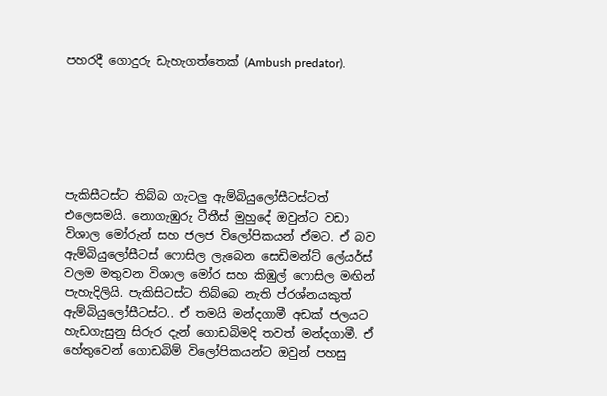පහරදී ගොදුරු ඩැහැගත්තෙක් (Ambush predator).






පැකිසීටස්ට තිබ්බ ගැටලු ඇම්බියුලෝසීටස්ටත් එලෙසමයි. නොගැඹුරු ටීතීස් මුහුදේ ඔවුන්ට වඩා විශාල මෝරුන් සහ ජලජ විලෝපිකයන් ඒමට. ඒ බව ඇම්බියුලෝසීටස් ෆොසිල ලැබෙන සෙඩිමන්ට් ලේයර්ස් වලම මතුවන විශාල මෝර සහ කිඹුල් ෆොසිල මඟින් පැහැදිලියි. පැකිසිටස්ට තිබ්බෙ නැති ප්රශ්නයකුත් ඇම්බියුලෝසීටස්ට.. ඒ තමයි මන්දගාමී අඩක් ජලයට හැඩගැසුනු සිරුර දැන් ගොඩබිමදි තවත් මන්දගාමී. ඒ හේතුවෙන් ගොඩබිම් විලෝපිකයන්ට ඔවුන් පහසු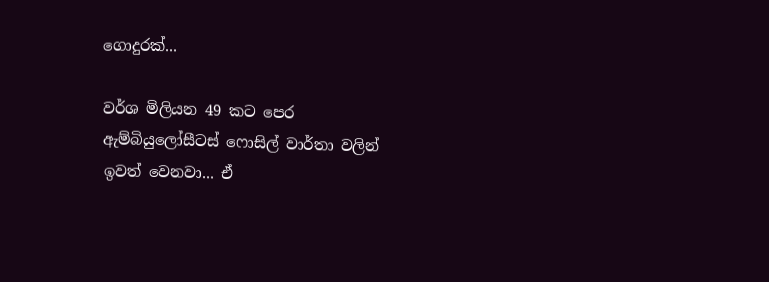ගොදුරක්...

වර්ශ මිලියන 49 කට පෙර ඇම්බියුලෝසීටස් ෆොසිල් වාර්තා වලින් ඉවත් වෙනවා... ඒ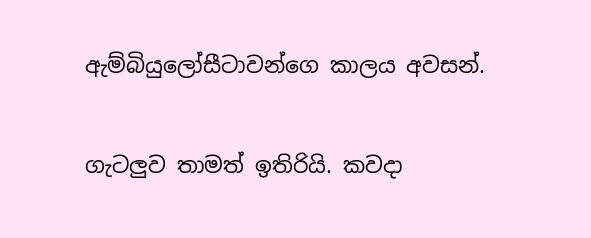ඇම්බියුලෝසීටාවන්ගෙ කාලය අවසන්.

ගැටලුව තාමත් ඉතිරියි. කවදා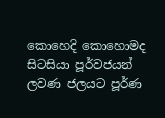කොහෙදි කොහොමද සිටසියා පූර්වජයන් ලවණ ජලයට පූර්ණ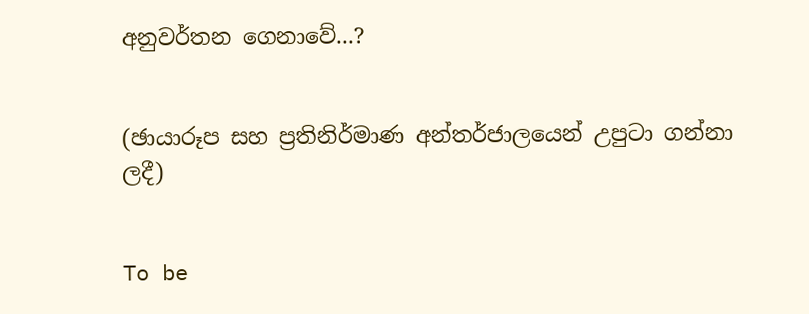අනුවර්තන ගෙනාවේ...?


(ඡායාරූප සහ ප්‍රතිනිර්මාණ අන්තර්ජාලයෙන් උපුටා ගන්නා ලදී)


To be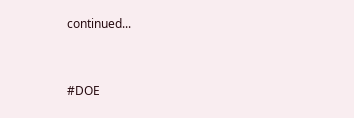continued...



#DOE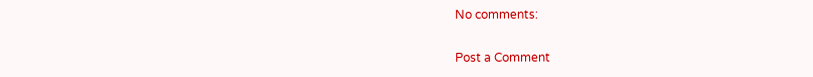No comments:

Post a Comment